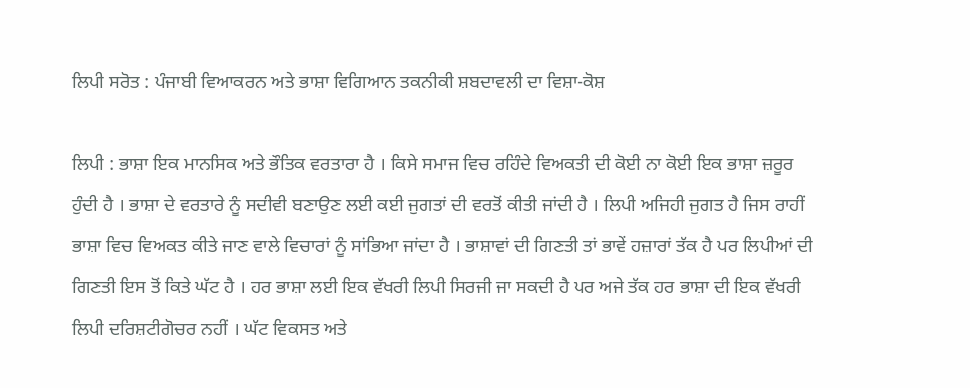ਲਿਪੀ ਸਰੋਤ : ਪੰਜਾਬੀ ਵਿਆਕਰਨ ਅਤੇ ਭਾਸ਼ਾ ਵਿਗਿਆਨ ਤਕਨੀਕੀ ਸ਼ਬਦਾਵਲੀ ਦਾ ਵਿਸ਼ਾ-ਕੋਸ਼

ਲਿਪੀ : ਭਾਸ਼ਾ ਇਕ ਮਾਨਸਿਕ ਅਤੇ ਭੌਤਿਕ ਵਰਤਾਰਾ ਹੈ । ਕਿਸੇ ਸਮਾਜ ਵਿਚ ਰਹਿੰਦੇ ਵਿਅਕਤੀ ਦੀ ਕੋਈ ਨਾ ਕੋਈ ਇਕ ਭਾਸ਼ਾ ਜ਼ਰੂਰ ਹੁੰਦੀ ਹੈ । ਭਾਸ਼ਾ ਦੇ ਵਰਤਾਰੇ ਨੂੰ ਸਦੀਵੀ ਬਣਾਉਣ ਲਈ ਕਈ ਜੁਗਤਾਂ ਦੀ ਵਰਤੋਂ ਕੀਤੀ ਜਾਂਦੀ ਹੈ । ਲਿਪੀ ਅਜਿਹੀ ਜੁਗਤ ਹੈ ਜਿਸ ਰਾਹੀਂ ਭਾਸ਼ਾ ਵਿਚ ਵਿਅਕਤ ਕੀਤੇ ਜਾਣ ਵਾਲੇ ਵਿਚਾਰਾਂ ਨੂੰ ਸਾਂਭਿਆ ਜਾਂਦਾ ਹੈ । ਭਾਸ਼ਾਵਾਂ ਦੀ ਗਿਣਤੀ ਤਾਂ ਭਾਵੇਂ ਹਜ਼ਾਰਾਂ ਤੱਕ ਹੈ ਪਰ ਲਿਪੀਆਂ ਦੀ ਗਿਣਤੀ ਇਸ ਤੋਂ ਕਿਤੇ ਘੱਟ ਹੈ । ਹਰ ਭਾਸ਼ਾ ਲਈ ਇਕ ਵੱਖਰੀ ਲਿਪੀ ਸਿਰਜੀ ਜਾ ਸਕਦੀ ਹੈ ਪਰ ਅਜੇ ਤੱਕ ਹਰ ਭਾਸ਼ਾ ਦੀ ਇਕ ਵੱਖਰੀ ਲਿਪੀ ਦਰਿਸ਼ਟੀਗੋਚਰ ਨਹੀਂ । ਘੱਟ ਵਿਕਸਤ ਅਤੇ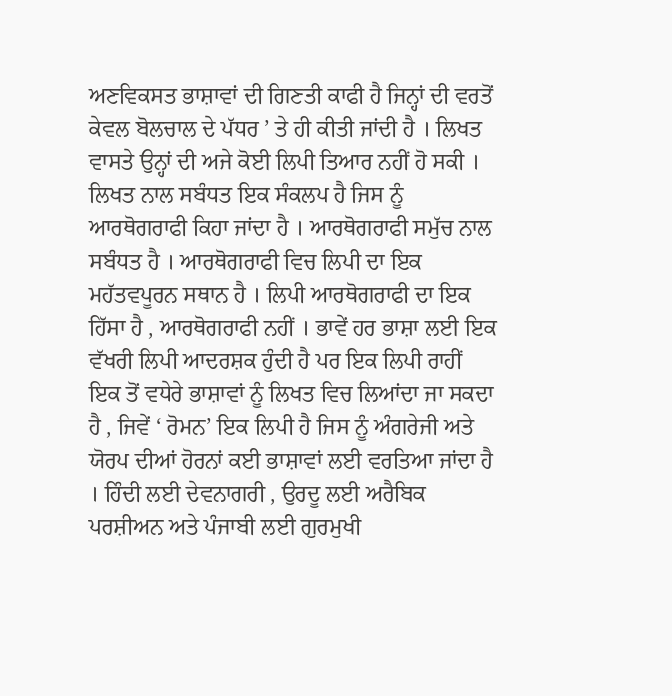ਅਣਵਿਕਸਤ ਭਾਸ਼ਾਵਾਂ ਦੀ ਗਿਣਤੀ ਕਾਫੀ ਹੈ ਜਿਨ੍ਹਾਂ ਦੀ ਵਰਤੋਂ ਕੇਵਲ ਬੋਲਚਾਲ ਦੇ ਪੱਧਰ ’ ਤੇ ਹੀ ਕੀਤੀ ਜਾਂਦੀ ਹੈ । ਲਿਖਤ ਵਾਸਤੇ ਉਨ੍ਹਾਂ ਦੀ ਅਜੇ ਕੋਈ ਲਿਪੀ ਤਿਆਰ ਨਹੀਂ ਹੋ ਸਕੀ । ਲਿਖਤ ਨਾਲ ਸਬੰਧਤ ਇਕ ਸੰਕਲਪ ਹੈ ਜਿਸ ਨੂੰ ਆਰਥੋਗਰਾਫੀ ਕਿਹਾ ਜਾਂਦਾ ਹੈ । ਆਰਥੋਗਰਾਫੀ ਸਮੁੱਚ ਨਾਲ ਸਬੰਧਤ ਹੈ । ਆਰਥੋਗਰਾਫੀ ਵਿਚ ਲਿਪੀ ਦਾ ਇਕ ਮਹੱਤਵਪੂਰਨ ਸਥਾਨ ਹੈ । ਲਿਪੀ ਆਰਥੋਗਰਾਫੀ ਦਾ ਇਕ ਹਿੱਸਾ ਹੈ , ਆਰਥੋਗਰਾਫੀ ਨਹੀਂ । ਭਾਵੇਂ ਹਰ ਭਾਸ਼ਾ ਲਈ ਇਕ ਵੱਖਰੀ ਲਿਪੀ ਆਦਰਸ਼ਕ ਹੁੰਦੀ ਹੈ ਪਰ ਇਕ ਲਿਪੀ ਰਾਹੀਂ ਇਕ ਤੋਂ ਵਧੇਰੇ ਭਾਸ਼ਾਵਾਂ ਨੂੰ ਲਿਖਤ ਵਿਚ ਲਿਆਂਦਾ ਜਾ ਸਕਦਾ ਹੈ , ਜਿਵੇਂ ‘ ਰੋਮਨ’ ਇਕ ਲਿਪੀ ਹੈ ਜਿਸ ਨੂੰ ਅੰਗਰੇਜੀ ਅਤੇ ਯੋਰਪ ਦੀਆਂ ਹੋਰਨਾਂ ਕਈ ਭਾਸ਼ਾਵਾਂ ਲਈ ਵਰਤਿਆ ਜਾਂਦਾ ਹੈ । ਹਿੰਦੀ ਲਈ ਦੇਵਨਾਗਰੀ , ਉਰਦੂ ਲਈ ਅਰੈਬਿਕ ਪਰਸ਼ੀਅਨ ਅਤੇ ਪੰਜਾਬੀ ਲਈ ਗੁਰਮੁਖੀ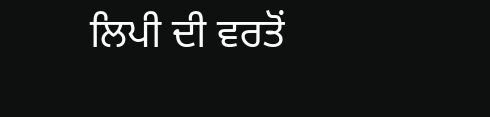ਲਿਪੀ ਦੀ ਵਰਤੋਂ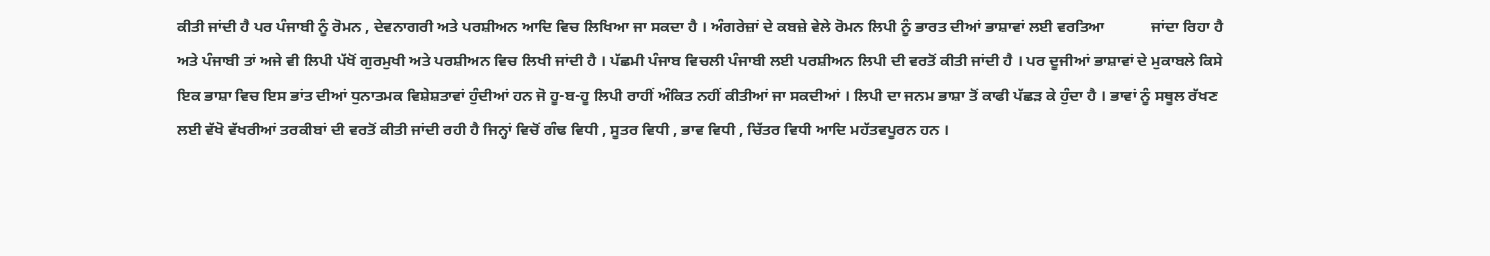ਕੀਤੀ ਜਾਂਦੀ ਹੈ ਪਰ ਪੰਜਾਬੀ ਨੂੰ ਰੋਮਨ , ਦੇਵਨਾਗਰੀ ਅਤੇ ਪਰਸ਼ੀਅਨ ਆਦਿ ਵਿਚ ਲਿਖਿਆ ਜਾ ਸਕਦਾ ਹੈ । ਅੰਗਰੇਜ਼ਾਂ ਦੇ ਕਬਜ਼ੇ ਵੇਲੇ ਰੋਮਨ ਲਿਪੀ ਨੂੰ ਭਾਰਤ ਦੀਆਂ ਭਾਸ਼ਾਵਾਂ ਲਈ ਵਰਤਿਆ            ਜਾਂਦਾ ਰਿਹਾ ਹੈ ਅਤੇ ਪੰਜਾਬੀ ਤਾਂ ਅਜੇ ਵੀ ਲਿਪੀ ਪੱਖੋਂ ਗੁਰਮੁਖੀ ਅਤੇ ਪਰਸ਼ੀਅਨ ਵਿਚ ਲਿਖੀ ਜਾਂਦੀ ਹੈ । ਪੱਛਮੀ ਪੰਜਾਬ ਵਿਚਲੀ ਪੰਜਾਬੀ ਲਈ ਪਰਸ਼ੀਅਨ ਲਿਪੀ ਦੀ ਵਰਤੋਂ ਕੀਤੀ ਜਾਂਦੀ ਹੈ । ਪਰ ਦੂਜੀਆਂ ਭਾਸ਼ਾਵਾਂ ਦੇ ਮੁਕਾਬਲੇ ਕਿਸੇ ਇਕ ਭਾਸ਼ਾ ਵਿਚ ਇਸ ਭਾਂਤ ਦੀਆਂ ਧੁਨਾਤਮਕ ਵਿਸ਼ੇਸ਼ਤਾਵਾਂ ਹੁੰਦੀਆਂ ਹਨ ਜੋ ਹੂ-ਬ-ਹੂ ਲਿਪੀ ਰਾਹੀਂ ਅੰਕਿਤ ਨਹੀਂ ਕੀਤੀਆਂ ਜਾ ਸਕਦੀਆਂ । ਲਿਪੀ ਦਾ ਜਨਮ ਭਾਸ਼ਾ ਤੋਂ ਕਾਫੀ ਪੱਛੜ ਕੇ ਹੁੰਦਾ ਹੈ । ਭਾਵਾਂ ਨੂੰ ਸਥੂਲ ਰੱਖਣ ਲਈ ਵੱਖੋ ਵੱਖਰੀਆਂ ਤਰਕੀਬਾਂ ਦੀ ਵਰਤੋਂ ਕੀਤੀ ਜਾਂਦੀ ਰਹੀ ਹੈ ਜਿਨ੍ਹਾਂ ਵਿਚੋਂ ਗੰਢ ਵਿਧੀ , ਸੂਤਰ ਵਿਧੀ , ਭਾਵ ਵਿਧੀ , ਚਿੱਤਰ ਵਿਧੀ ਆਦਿ ਮਹੱਤਵਪੂਰਨ ਹਨ ।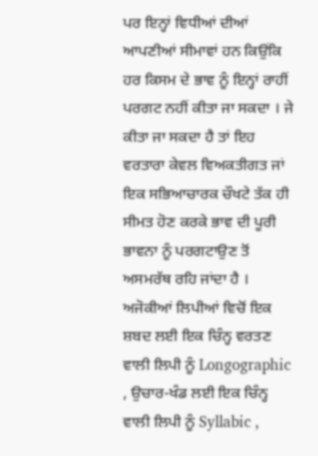ਪਰ ਇਨ੍ਹਾਂ ਵਿਧੀਆਂ ਦੀਆਂ ਆਪਣੀਆਂ ਸੀਮਾਵਾਂ ਹਨ ਕਿਉਂਕਿ ਹਰ ਕਿਸਮ ਦੇ ਭਾਵ ਨੂੰ ਇਨ੍ਹਾਂ ਰਾਹੀਂ ਪਰਗਟ ਨਹੀਂ ਕੀਤਾ ਜਾ ਸਕਦਾ । ਜੇ ਕੀਤਾ ਜਾ ਸਕਦਾ ਹੈ ਤਾਂ ਇਹ ਵਰਤਾਰਾ ਕੇਵਲ ਵਿਅਕਤੀਗਤ ਜਾਂ ਇਕ ਸਭਿਆਚਾਰਕ ਚੌਖਟੇ ਤੱਕ ਹੀ ਸੀਮਤ ਹੋਣ ਕਰਕੇ ਭਾਵ ਦੀ ਪੂਰੀ ਭਾਵਨਾ ਨੂੰ ਪਰਗਟਾਉਣ ਤੋਂ ਅਸਮਰੱਥ ਰਹਿ ਜਾਂਦਾ ਹੈ । ਅਜੋਕੀਆਂ ਲਿਪੀਆਂ ਵਿਚੋਂ ਇਕ ਸ਼ਬਦ ਲਈ ਇਕ ਚਿੰਨ੍ਹ ਵਰਤਣ ਵਾਲੀ ਲਿਪੀ ਨੂੰ Longographic , ਉਚਾਰ-ਖੰਡ ਲਈ ਇਕ ਚਿੰਨ੍ਹ ਵਾਲੀ ਲਿਪੀ ਨੂੰ Syllabic ,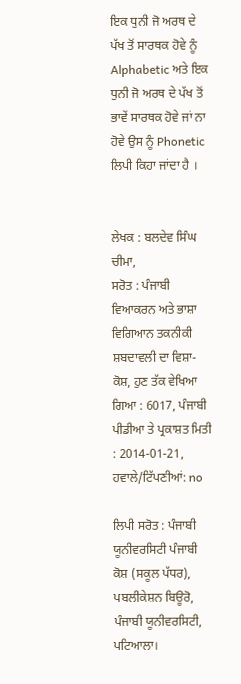ਇਕ ਧੁਨੀ ਜੋ ਅਰਥ ਦੇ ਪੱਖ ਤੋਂ ਸਾਰਥਕ ਹੋਵੇ ਨੂੰ Alphabetic ਅਤੇ ਇਕ ਧੁਨੀ ਜੋ ਅਰਥ ਦੇ ਪੱਖ ਤੋਂ ਭਾਵੇਂ ਸਾਰਥਕ ਹੋਵੇ ਜਾਂ ਨਾ ਹੋਵੇ ਉਸ ਨੂੰ Phonetic ਲਿਪੀ ਕਿਹਾ ਜਾਂਦਾ ਹੈ ।


ਲੇਖਕ : ਬਲਦੇਵ ਸਿੰਘ ਚੀਮਾ,
ਸਰੋਤ : ਪੰਜਾਬੀ ਵਿਆਕਰਨ ਅਤੇ ਭਾਸ਼ਾ ਵਿਗਿਆਨ ਤਕਨੀਕੀ ਸ਼ਬਦਾਵਲੀ ਦਾ ਵਿਸ਼ਾ-ਕੋਸ਼, ਹੁਣ ਤੱਕ ਵੇਖਿਆ ਗਿਆ : 6017, ਪੰਜਾਬੀ ਪੀਡੀਆ ਤੇ ਪ੍ਰਕਾਸ਼ਤ ਮਿਤੀ : 2014-01-21, ਹਵਾਲੇ/ਟਿੱਪਣੀਆਂ: no

ਲਿਪੀ ਸਰੋਤ : ਪੰਜਾਬੀ ਯੂਨੀਵਰਸਿਟੀ ਪੰਜਾਬੀ ਕੋਸ਼ (ਸਕੂਲ ਪੱਧਰ), ਪਬਲੀਕੇਸ਼ਨ ਬਿਊਰੋ, ਪੰਜਾਬੀ ਯੂਨੀਵਰਸਿਟੀ, ਪਟਿਆਲਾ।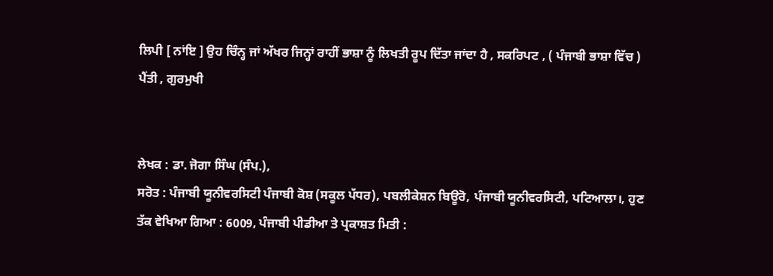ਲਿਪੀ [ ਨਾਂਇ ] ਉਹ ਚਿੰਨ੍ਹ ਜਾਂ ਅੱਖਰ ਜਿਨ੍ਹਾਂ ਰਾਹੀਂ ਭਾਸ਼ਾ ਨੂੰ ਲਿਖਤੀ ਰੂਪ ਦਿੱਤਾ ਜਾਂਦਾ ਹੈ , ਸਕਰਿਪਟ , ( ਪੰਜਾਬੀ ਭਾਸ਼ਾ ਵਿੱਚ ) ਪੈਂਤੀ , ਗੁਰਮੁਖੀ


ਲੇਖਕ : ਡਾ. ਜੋਗਾ ਸਿੰਘ (ਸੰਪ.),
ਸਰੋਤ : ਪੰਜਾਬੀ ਯੂਨੀਵਰਸਿਟੀ ਪੰਜਾਬੀ ਕੋਸ਼ (ਸਕੂਲ ਪੱਧਰ), ਪਬਲੀਕੇਸ਼ਨ ਬਿਊਰੋ, ਪੰਜਾਬੀ ਯੂਨੀਵਰਸਿਟੀ, ਪਟਿਆਲਾ।, ਹੁਣ ਤੱਕ ਵੇਖਿਆ ਗਿਆ : 6009, ਪੰਜਾਬੀ ਪੀਡੀਆ ਤੇ ਪ੍ਰਕਾਸ਼ਤ ਮਿਤੀ :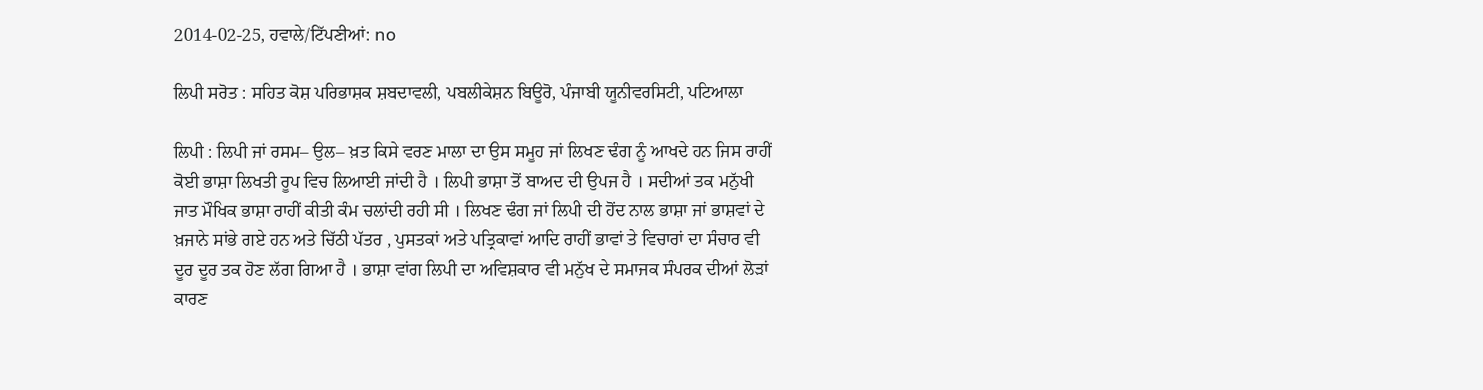2014-02-25, ਹਵਾਲੇ/ਟਿੱਪਣੀਆਂ: no

ਲਿਪੀ ਸਰੋਤ : ਸਹਿਤ ਕੋਸ਼ ਪਰਿਭਾਸ਼ਕ ਸ਼ਬਦਾਵਲੀ, ਪਬਲੀਕੇਸ਼ਨ ਬਿਊਰੋ, ਪੰਜਾਬੀ ਯੂਨੀਵਰਸਿਟੀ, ਪਟਿਆਲਾ

ਲਿਪੀ : ਲਿਪੀ ਜਾਂ ਰਸਮ– ਉਲ– ਖ਼ਤ ਕਿਸੇ ਵਰਣ ਮਾਲਾ ਦਾ ਉਸ ਸਮੂਹ ਜਾਂ ਲਿਖਣ ਢੰਗ ਨੂੰ ਆਖਦੇ ਹਨ ਜਿਸ ਰਾਹੀਂ ਕੋਈ ਭਾਸ਼ਾ ਲਿਖਤੀ ਰੂਪ ਵਿਚ ਲਿਆਈ ਜਾਂਦੀ ਹੈ । ਲਿਪੀ ਭਾਸ਼ਾ ਤੋਂ ਬਾਅਦ ਦੀ ਉਪਜ ਹੈ । ਸਦੀਆਂ ਤਕ ਮਨੁੱਖੀ ਜਾਤ ਮੌਖਿਕ ਭਾਸ਼ਾ ਰਾਹੀਂ ਕੀਤੀ ਕੰਮ ਚਲਾਂਦੀ ਰਹੀ ਸੀ । ਲਿਖਣ ਢੰਗ ਜਾਂ ਲਿਪੀ ਦੀ ਹੋਂਦ ਨਾਲ ਭਾਸ਼ਾ ਜਾਂ ਭਾਸ਼ਵਾਂ ਦੇ ਖ਼ਜਾਨੇ ਸਾਂਭੇ ਗਏ ਹਨ ਅਤੇ ਚਿੱਠੀ ਪੱਤਰ , ਪੁਸਤਕਾਂ ਅਤੇ ਪਤ੍ਰਿਕਾਵਾਂ ਆਦਿ ਰਾਹੀਂ ਭਾਵਾਂ ਤੇ ਵਿਚਾਰਾਂ ਦਾ ਸੰਚਾਰ ਵੀ ਦੂਰ ਦੂਰ ਤਕ ਹੋਣ ਲੱਗ ਗਿਆ ਹੈ । ਭਾਸ਼ਾ ਵਾਂਗ ਲਿਪੀ ਦਾ ਅਵਿਸ਼ਕਾਰ ਵੀ ਮਨੁੱਖ ਦੇ ਸਮਾਜਕ ਸੰਪਰਕ ਦੀਆਂ ਲੋੜਾਂ ਕਾਰਣ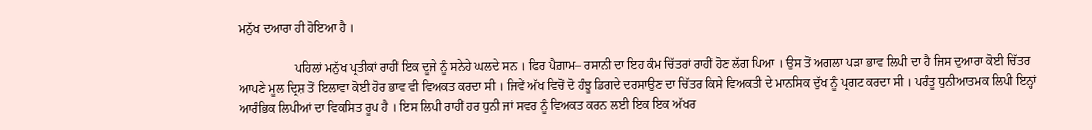ਮਨੁੱਖ ਦਆਰਾ ਹੀ ਹੋਇਆ ਹੈ ।

                  ਪਹਿਲਾਂ ਮਨੁੱਖ ਪ੍ਰਤੀਕਾਂ ਰਾਹੀਂ ਇਕ ਦੂਜੇ ਨੂੰ ਸਨੇਹੇ ਘਲਦੇ ਸਨ । ਫਿਰ ਪੈਗ਼ਾਮ– ਰਸਾਨੀ ਦਾ ਇਹ ਕੰਮ ਚਿੱਤਰਾਂ ਰਾਹੀਂ ਹੋਣ ਲੱਗ ਪਿਆ । ਉਸ ਤੋਂ ਅਗਲਾ ਪੜਾ ਭਾਵ ਲਿਪੀ ਦਾ ਹੈ ਜਿਸ ਦੁਆਰਾ ਕੋਈ ਚਿੱਤਰ ਆਪਣੇ ਮੂਲ ਦ੍ਰਿਸ਼ ਤੋਂ ਇਲਾਵਾ ਕੋਈ ਹੋਰ ਭਾਵ ਵੀ ਵਿਅਕਤ ਕਰਦਾ ਸੀ । ਜਿਵੇਂ ਅੱਖ ਵਿਚੋਂ ਦੋ ਹੰਝੂ ਡਿਗਦੇ ਦਰਸਾਉਣ ਦਾ ਚਿੱਤਰ ਕਿਸੇ ਵਿਅਕਤੀ ਦੇ ਮਾਨਸਿਕ ਦੁੱਖ ਨੂੰ ਪ੍ਰਗਟ ਕਰਦਾ ਸੀ । ਪਰੰਤੂ ਧੁਨੀਆਤਮਕ ਲਿਪੀ ਇਨ੍ਹਾਂ ਆਰੰਭਿਕ ਲਿਪੀਆਂ ਦਾ ਵਿਕਸਿਤ ਰੂਪ ਹੈ । ਇਸ ਲਿਪੀ ਰਾਹੀਂ ਹਰ ਧੁਨੀ ਜਾਂ ਸਵਰ ਨੂੰ ਵਿਅਕਤ ਕਰਨ ਲਈ ਇਕ ਇਕ ਅੱਖਰ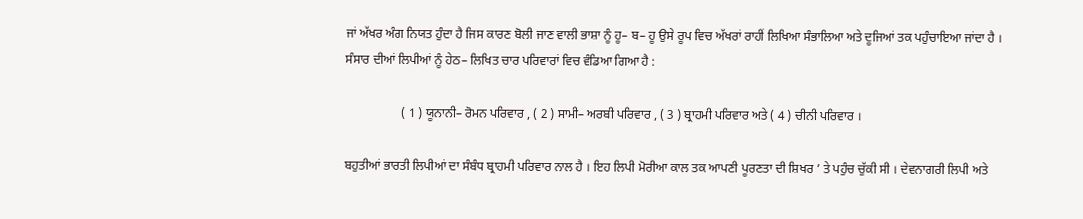ਜਾਂ ਅੱਖਰ ਅੰਗ ਨਿਯਤ ਹੁੰਦਾ ਹੈ ਜਿਸ ਕਾਰਣ ਬੋਲੀ ਜਾਣ ਵਾਲੀ ਭਾਸ਼ਾ ਨੂੰ ਹੂ– ਬ– ਹੂ ਉਸੇ ਰੂਪ ਵਿਚ ਅੱਖਰਾਂ ਰਾਹੀਂ ਲਿਖਿਆ ਸੰਭਾਲਿਆ ਅਤੇ ਦੂਜਿਆਂ ਤਕ ਪਹੁੰਚਾਇਆ ਜਾਂਦਾ ਹੈ । ਸੰਸਾਰ ਦੀਆਂ ਲਿਪੀਆਂ ਨੂੰ ਹੇਠ– ਲਿਖਿਤ ਚਾਰ ਪਰਿਵਾਰਾਂ ਵਿਚ ਵੰਡਿਆ ਗਿਆ ਹੈ :

                  ( 1 ) ਯੂਨਾਨੀ– ਰੋਮਨ ਪਰਿਵਾਰ , ( 2 ) ਸਾਮੀ– ਅਰਬੀ ਪਰਿਵਾਰ , ( 3 ) ਬ੍ਰਾਹਮੀ ਪਰਿਵਾਰ ਅਤੇ ( 4 ) ਚੀਨੀ ਪਰਿਵਾਰ ।

ਬਹੁਤੀਆਂ ਭਾਰਤੀ ਲਿਪੀਆਂ ਦਾ ਸੰਬੰਧ ਬ੍ਰਾਹਮੀ ਪਰਿਵਾਰ ਨਾਲ ਹੈ । ਇਹ ਲਿਪੀ ਮੋਰੀਆ ਕਾਲ ਤਕ ਆਪਣੀ ਪੂਰਣਤਾ ਦੀ ਸ਼ਿਖਰ ’ ਤੇ ਪਹੁੰਚ ਚੁੱਕੀ ਸੀ । ਦੇਵਨਾਗਰੀ ਲਿਪੀ ਅਤੇ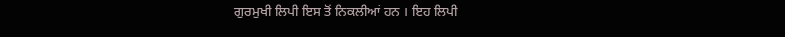ਗੁਰਮੁਖੀ ਲਿਪੀ ਇਸ ਤੋਂ ਨਿਕਲੀਆਂ ਹਨ । ਇਹ ਲਿਪੀ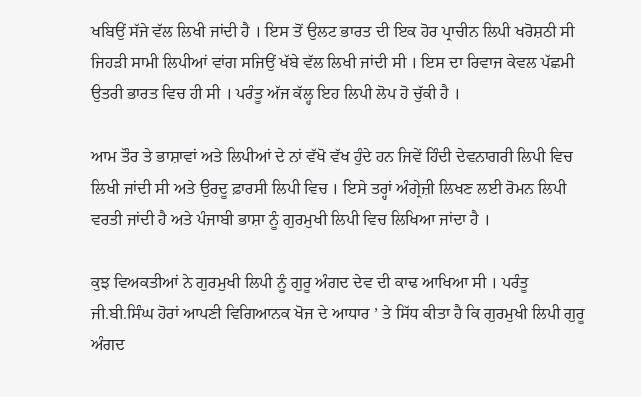ਖਬਿਉਂ ਸੱਜੇ ਵੱਲ ਲਿਖੀ ਜਾਂਦੀ ਹੈ । ਇਸ ਤੋਂ ਉਲਟ ਭਾਰਤ ਦੀ ਇਕ ਹੋਰ ਪ੍ਰਾਚੀਨ ਲਿਪੀ ਖਰੋਸ਼ਠੀ ਸੀ ਜਿਹੜੀ ਸਾਮੀ ਲਿਪੀਆਂ ਵਾਂਗ ਸਜਿਉਂ ਖੱਬੇ ਵੱਲ ਲਿਖੀ ਜਾਂਦੀ ਸੀ । ਇਸ ਦਾ ਰਿਵਾਜ ਕੇਵਲ ਪੱਛਮੀ ਉਤਰੀ ਭਾਰਤ ਵਿਚ ਹੀ ਸੀ । ਪਰੰਤੂ ਅੱਜ ਕੱਲ੍ਹ ਇਹ ਲਿਪੀ ਲੋਪ ਹੋ ਚੁੱਕੀ ਹੈ ।

ਆਮ ਤੌਰ ਤੇ ਭਾਸ਼ਾਵਾਂ ਅਤੇ ਲਿਪੀਆਂ ਦੇ ਨਾਂ ਵੱਖੋ ਵੱਖ ਹੁੰਦੇ ਹਨ ਜਿਵੇਂ ਹਿੰਦੀ ਦੇਵਨਾਗਰੀ ਲਿਪੀ ਵਿਚ ਲਿਖੀ ਜਾਂਦੀ ਸੀ ਅਤੇ ਉਰਦੂ ਫ਼ਾਰਸੀ ਲਿਪੀ ਵਿਚ । ਇਸੇ ਤਰ੍ਹਾਂ ਅੰਗ੍ਰੇਜ਼ੀ ਲਿਖਣ ਲਈ ਰੋਮਨ ਲਿਪੀ ਵਰਤੀ ਜਾਂਦੀ ਹੈ ਅਤੇ ਪੰਜਾਬੀ ਭਾਸ਼ਾ ਨੂੰ ਗੁਰਮੁਖੀ ਲਿਪੀ ਵਿਚ ਲਿਖਿਆ ਜਾਂਦਾ ਹੈ ।

ਕੁਝ ਵਿਅਕਤੀਆਂ ਨੇ ਗੁਰਮੁਖੀ ਲਿਪੀ ਨੂੰ ਗੁਰੂ ਅੰਗਦ ਦੇਵ ਦੀ ਕਾਢ ਆਖਿਆ ਸੀ । ਪਰੰਤੂ ਜੀ.ਬੀ.ਸਿੰਘ ਹੋਰਾਂ ਆਪਣੀ ਵਿਗਿਆਨਕ ਖੋਜ ਦੇ ਆਧਾਰ ’ ਤੇ ਸਿੱਧ ਕੀਤਾ ਹੈ ਕਿ ਗੁਰਮੁਖੀ ਲਿਪੀ ਗੁਰੂ ਅੰਗਦ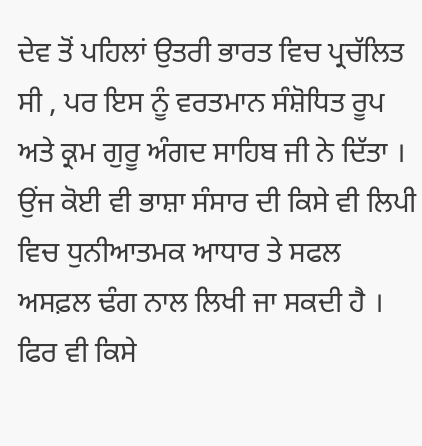ਦੇਵ ਤੋਂ ਪਹਿਲਾਂ ਉਤਰੀ ਭਾਰਤ ਵਿਚ ਪ੍ਰਚੱਲਿਤ ਸੀ , ਪਰ ਇਸ ਨੂੰ ਵਰਤਮਾਨ ਸੰਸ਼ੋਧਿਤ ਰੂਪ ਅਤੇ ਕ੍ਰਮ ਗੁਰੂ ਅੰਗਦ ਸਾਹਿਬ ਜੀ ਨੇ ਦਿੱਤਾ । ਉਂਜ ਕੋਈ ਵੀ ਭਾਸ਼ਾ ਸੰਸਾਰ ਦੀ ਕਿਸੇ ਵੀ ਲਿਪੀ ਵਿਚ ਧੁਨੀਆਤਮਕ ਆਧਾਰ ਤੇ ਸਫਲ ਅਸਫ਼ਲ ਢੰਗ ਨਾਲ ਲਿਖੀ ਜਾ ਸਕਦੀ ਹੈ । ਫਿਰ ਵੀ ਕਿਸੇ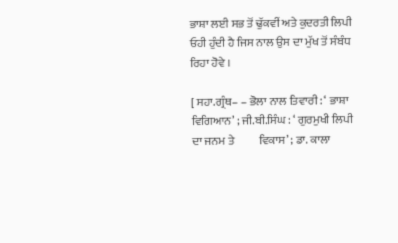ਭਾਸ਼ਾ ਲਈ ਸਭ ਤੋਂ ਢੁੱਕਵੀਂ ਅਤੇ ਕੁਦਰਤੀ ਲਿਪੀ ਓਹੀ ਹੁੰਦੀ ਹੈ ਜਿਸ ਨਾਲ ਉਸ ਦਾ ਮੁੱਖ ਤੋਂ ਸੰਬੰਧ ਰਿਹਾ ਹੋਵੇ ।

[ ਸਹਾ.ਗ੍ਰੰਥ– – ਭੋਲਾ ਨਾਲ ਤਿਵਾਰੀ : ‘ ਭਾਸ਼ਾ ਵਿਗਿਆਨ’ ; ਜੀ.ਬੀ.ਸਿੰਘ : ‘ ਗੁਰਮੁਖੀ ਲਿਪੀ ਦਾ ਜਨਮ ਤੇ           ਵਿਕਾਸ’ ; ਡਾ. ਕਾਲਾ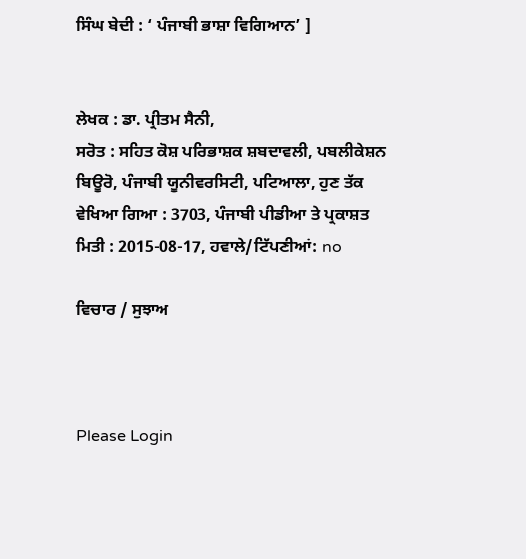ਸਿੰਘ ਬੇਦੀ : ‘ ਪੰਜਾਬੀ ਭਾਸ਼ਾ ਵਿਗਿਆਨ’ ]


ਲੇਖਕ : ਡਾ. ਪ੍ਰੀਤਮ ਸੈਨੀ,
ਸਰੋਤ : ਸਹਿਤ ਕੋਸ਼ ਪਰਿਭਾਸ਼ਕ ਸ਼ਬਦਾਵਲੀ, ਪਬਲੀਕੇਸ਼ਨ ਬਿਊਰੋ, ਪੰਜਾਬੀ ਯੂਨੀਵਰਸਿਟੀ, ਪਟਿਆਲਾ, ਹੁਣ ਤੱਕ ਵੇਖਿਆ ਗਿਆ : 3703, ਪੰਜਾਬੀ ਪੀਡੀਆ ਤੇ ਪ੍ਰਕਾਸ਼ਤ ਮਿਤੀ : 2015-08-17, ਹਵਾਲੇ/ਟਿੱਪਣੀਆਂ: no

ਵਿਚਾਰ / ਸੁਝਾਅ



Please Login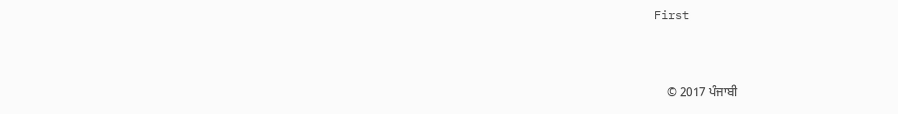First


    © 2017 ਪੰਜਾਬੀ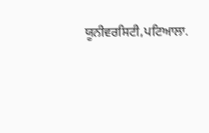ਯੂਨੀਵਰਸਿਟੀ,ਪਟਿਆਲਾ.